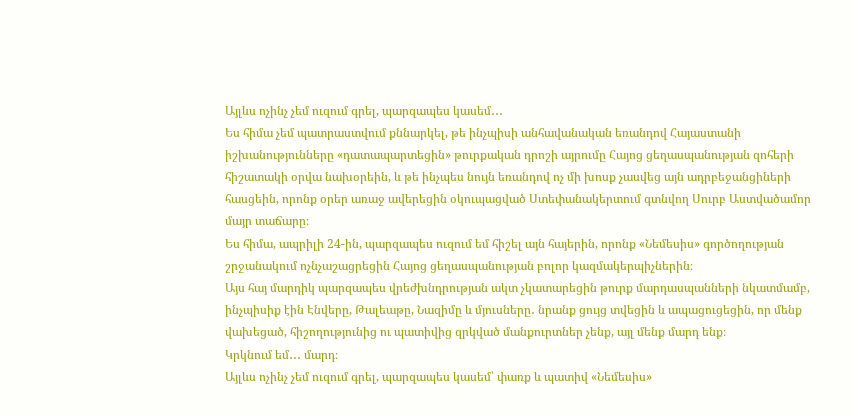Այլևս ոչինչ չեմ ուզում գրել, պարզապես կասեմ․․․
Ես հիմա չեմ պատրաստվում քննարկել, թե ինչպիսի անհավանական եռանդով Հայաստանի իշխանությունները «դատապարտեցին» թուրքական դրոշի այրումը Հայոց ցեղասպանության զոհերի հիշատակի օրվա նախօրեին, և թե ինչպես նույն եռանդով ոչ մի խոսք չասվեց այն ադրբեջանցիների հասցեին, որոնք օրեր առաջ ավերեցին օկուպացված Ստեփանակերտում գտնվող Սուրբ Աստվածամոր մայր տաճարը։
Ես հիմա, ապրիլի 24-ին, պարզապես ուզում եմ հիշել այն հայերին, որոնք «Նեմեսիս» գործողության շրջանակում ոչնչաշացրեցին Հայոց ցեղասպանության բոլոր կազմակերպիչներին։
Այս հայ մարդիկ պարզապես վրեժխնդրության ակտ չկատարեցին թուրք մարդասպանների նկատմամբ, ինչպիսիք էին Էնվերը, Թալեաթը, Նազիմը և մյուսները․ նրանք ցույց տվեցին և ապացուցեցին, որ մենք վախեցած, հիշողությունից ու պատիվից զրկված մանքուրտներ չենք, այլ մենք մարդ ենք։
Կրկնում եմ․․․ մարդ։
Այլևս ոչինչ չեմ ուզում գրել, պարզապես կասեմ՝ փառք և պատիվ «Նեմեսիս»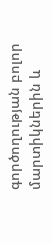գործողության բոլոր մարտիկներին և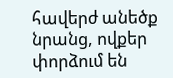հավերժ անեծք նրանց, ովքեր փորձում են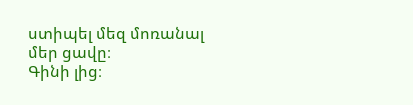ստիպել մեզ մոռանալ մեր ցավը։
Գինի լից։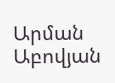Արման Աբովյան